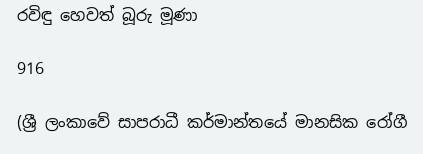රවිඳු හෙවත් බූරු මූණා

916

(ශ්‍රී ලංකාවේ සාපරාධී කර්මාන්තයේ මානසික රෝගී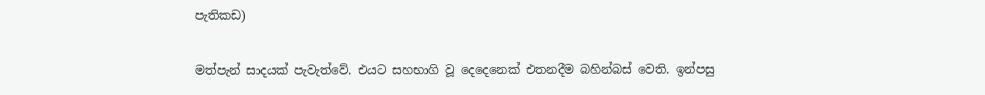පැතිකඩ)

මත්පැන් සාදයක් පැවැත්වේ. එයට සහභාගි වූ දෙදෙනෙක් එතනදීම බහින්බස් වෙති. ඉන්පසු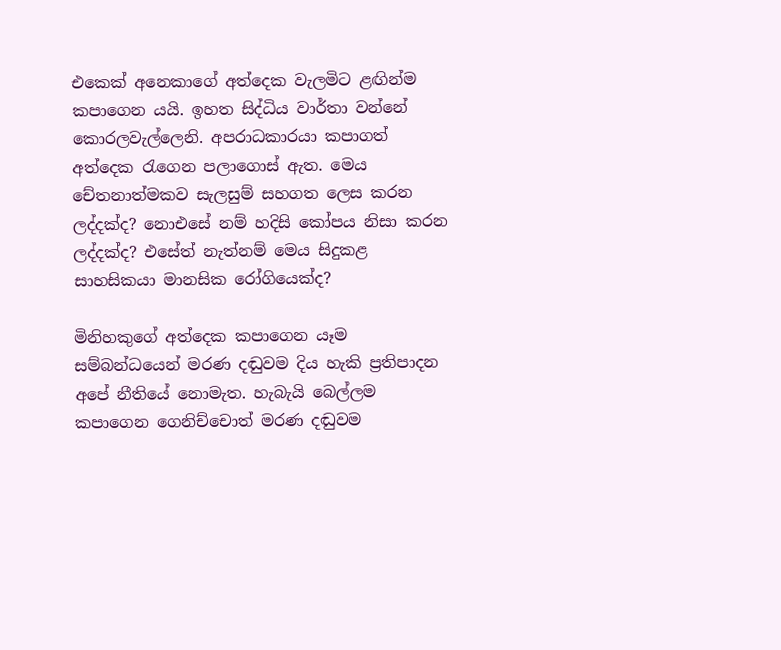එකෙක් අනෙකාගේ අත්දෙක වැලමිට ළඟින්ම කපාගෙන යයි. ඉහත සිද්ධිය වාර්තා වන්නේ කොරලවැල්ලෙනි. අපරාධකාරයා කපාගත් අත්දෙක රැගෙන පලාගොස් ඇත. මෙය චේතනාත්මකව සැලසුම් සහගත ලෙස කරන ලද්දක්ද? නොඑසේ නම් හදිසි කෝපය නිසා කරන ලද්දක්ද? එසේත් නැත්නම් මෙය සිදුකළ සාහසිකයා මානසික රෝගියෙක්ද?

මිනිහකුගේ අත්දෙක කපාගෙන යෑම සම්බන්ධයෙන් මරණ දඬුවම දිය හැකි ප්‍රතිපාදන අපේ නීතියේ නොමැත. හැබැයි බෙල්ලම කපාගෙන ගෙනිච්චොත් මරණ දඬුවම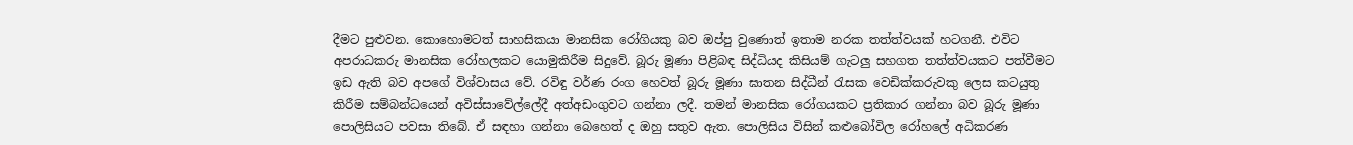දීමට පුළුවන. කොහොමටත් සාහසිකයා මානසික රෝගියකු බව ඔප්පු වුණොත් ඉතාම නරක තත්ත්වයක් හටගනී. එවිට අපරාධකරු මානසික රෝහලකට යොමුකිරීම සිදුවේ. බූරු මූණා පිළිබඳ සිද්ධියද කිසියම් ගැටලු සහගත තත්ත්වයකට පත්වීමට ඉඩ ඇති බව අපගේ විශ්වාසය වේ. රවිඳු වර්ණ රංග හෙවත් බූරු මූණා ඝාතන සිද්ධීන් රැසක වෙඩික්කරුවකු ලෙස කටයුතු කිරීම සම්බන්ධයෙන් අවිස්සාවේල්ලේදී අත්අඩංගුවට ගන්නා ලදී. තමන් මානසික රෝගයකට ප්‍රතිකාර ගන්නා බව බූරු මූණා පොලිසියට පවසා තිබේ. ඒ සඳහා ගන්නා බෙහෙත් ද ඔහු සතුව ඇත. පොලිසිය විසින් කළුබෝවිල රෝහලේ අධිකරණ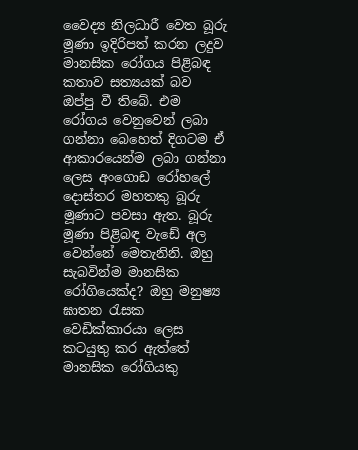වෛද්‍ය නිලධාරී වෙත බූරු මූණා ඉදිරිපත් කරන ලදුව මානසික රෝගය පිළිබඳ කතාව සත්‍යයක් බව ඔප්පු වී තිබේ. එම රෝගය වෙනුවෙන් ලබා ගන්නා බෙහෙත් දිගටම ඒ ආකාරයෙන්ම ලබා ගන්නා ලෙස අංගොඩ රෝහලේ දොස්තර මහතකු බූරු මූණාට පවසා ඇත. බූරු මූණා පිළිබඳ වැඩේ අල වෙන්නේ මෙතැනිනි. ඔහු සැබවින්ම මානසික රෝගියෙක්ද? ඔහු මනුෂ්‍ය ඝාතන රැසක වෙඩික්කාරයා ලෙස කටයුතු කර ඇත්තේ මානසික රෝගියකු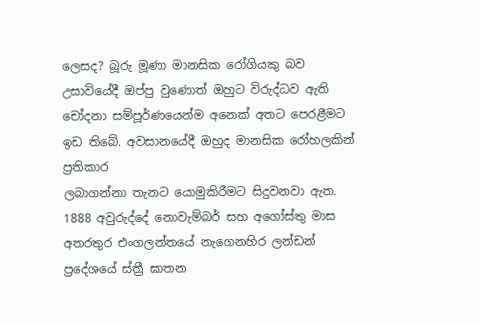ලෙසද? බූරු මූණා මානසික රෝගියකු බව උසාවියේදී ඔප්පු වුණොත් ඔහුට විරුද්ධව ඇති චෝදනා සම්පූර්ණයෙන්ම අනෙක් අතට පෙරළීමට ඉඩ තිබේ. අවසානයේදී ඔහුද මානසික රෝහලකින් ප්‍රතිකාර
ලබාගන්නා තැනට යොමුකිරීමට සිදුවනවා ඇත. 1888 අවුරුද්දේ නොවැම්බර් සහ අගෝස්තු මාස අතරතුර එංගලන්තයේ නැගෙනහිර ලන්ඩන් ප්‍රදේශයේ ස්ත්‍රී ඝාතන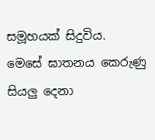සමූහයක් සිදුවිය.
මෙසේ ඝාතනය කෙරුණු සියලු දෙනා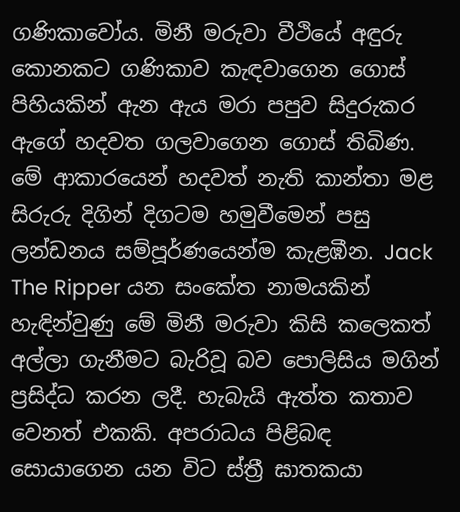ගණිකාවෝය. මිනී මරුවා වීථියේ අඳුරු කොනකට ගණිකාව කැඳවාගෙන ගොස් පිහියකින් ඇන ඇය මරා පපුව සිදුරුකර ඇගේ හදවත ගලවාගෙන ගොස් තිබිණ. මේ ආකාරයෙන් හදවත් නැති කාන්තා මළ සිරුරු දිගින් දිගටම හමුවීමෙන් පසු ලන්ඩනය සම්පූර්ණයෙන්ම කැළඹීන. Jack The Ripper යන සංකේත නාමයකින් හැඳින්වුණු මේ මිනී මරුවා කිසි කලෙකත් අල්ලා ගැනීමට බැරිවූ බව පොලිසිය මගින් ප්‍රසිද්ධ කරන ලදී. හැබැයි ඇත්ත කතාව වෙනත් එකකි. අපරාධය පිළිබඳ සොයාගෙන යන විට ස්ත්‍රී ඝාතකයා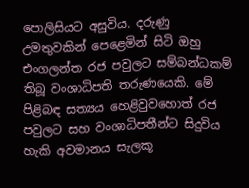පොලිසියට අසුවිය. දරුණු උමතුවකින් පෙළෙමින් සිටි ඔහු එංගලන්ත රජ පවුලට සම්බන්ධකම් තිබූ වංශාධිපති තරුණයෙකි. මේ පිළිබඳ සත්‍යය හෙළිවුවහොත් රජ පවුලට සහ වංශාධිපතීන්ට සිදුවිය හැකි අවමානය සැලකූ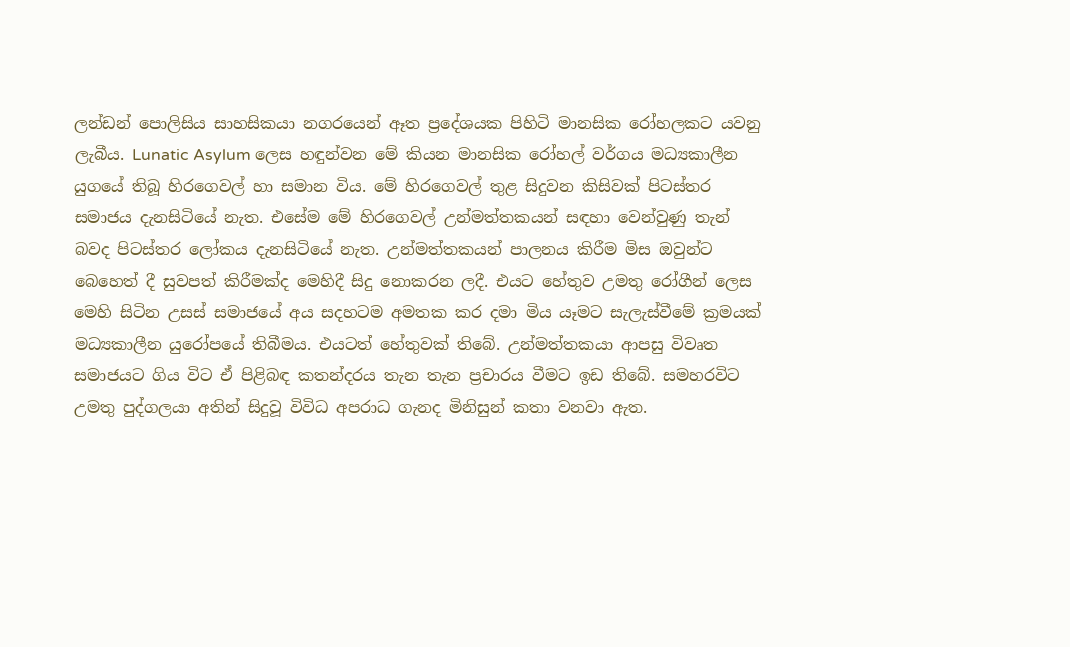ලන්ඩන් පොලිසිය සාහසිකයා නගරයෙන් ඈත ප්‍රදේශයක පිහිටි මානසික රෝහලකට යවනු ලැබීය. Lunatic Asylum ලෙස හඳුන්වන මේ කියන මානසික රෝහල් වර්ගය මධ්‍යකාලීන යුගයේ තිබූ හිරගෙවල් හා සමාන විය. මේ හිරගෙවල් තුළ සිදුවන කිසිවක් පිටස්තර සමාජය දැනසිටියේ නැත. එසේම මේ හිරගෙවල් උන්මත්තකයන් සඳහා වෙන්වුණු තැන් බවද පිටස්තර ලෝකය දැනසිටියේ නැත. උන්මත්තකයන් පාලනය කිරීම මිස ඔවුන්ට බෙහෙත් දී සුවපත් කිරීමක්ද මෙහිදී සිදු නොකරන ලදී. එයට හේතුව උමතු රෝගීන් ලෙස මෙහි සිටින උසස් සමාජයේ අය සදහටම අමතක කර දමා මිය යෑමට සැලැස්වීමේ ක්‍රමයක් මධ්‍යකාලීන යුරෝපයේ තිබීමය. එයටත් හේතුවක් තිබේ. උන්මත්තකයා ආපසු විවෘත සමාජයට ගිය විට ඒ පිළිබඳ කතන්දරය තැන තැන ප්‍රචාරය වීමට ඉඩ තිබේ. සමහරවිට උමතු පුද්ගලයා අතින් සිදුවූ විවිධ අපරාධ ගැනද මිනිසුන් කතා වනවා ඇත.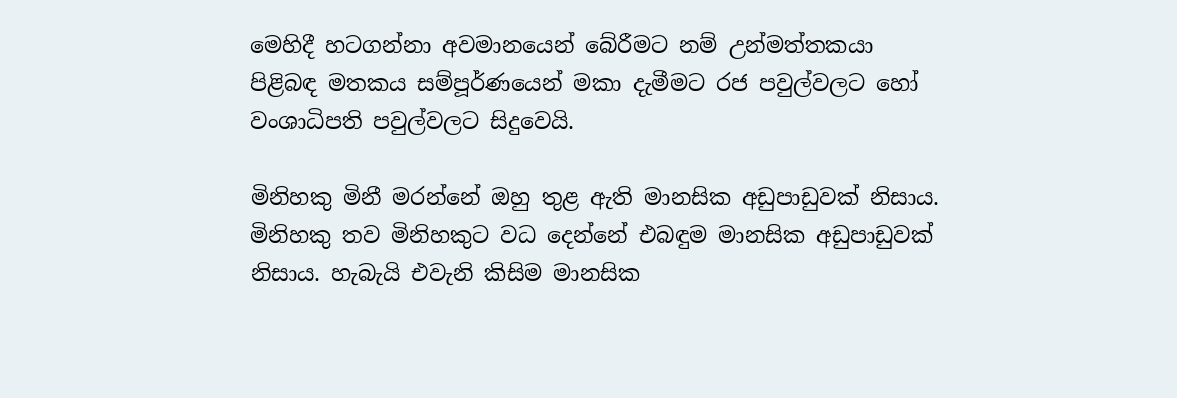මෙහිදී හටගන්නා අවමානයෙන් බේරීමට නම් උන්මත්තකයා පිළිබඳ මතකය සම්පූර්ණයෙන් මකා දැමීමට රජ පවුල්වලට හෝ වංශාධිපති පවුල්වලට සිදුවෙයි.

මිනිහකු මිනී මරන්නේ ඔහු තුළ ඇති මානසික අඩුපාඩුවක් නිසාය. මිනිහකු තව මිනිහකුට වධ දෙන්නේ එබඳුම මානසික අඩුපාඩුවක් නිසාය. හැබැයි එවැනි කිසිම මානසික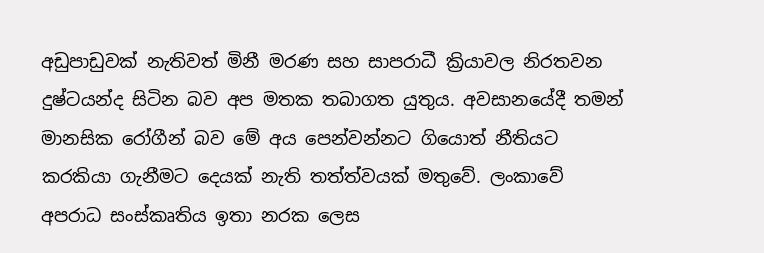අඩුපාඩුවක් නැතිවත් මිනී මරණ සහ සාපරාධී ක්‍රියාවල නිරතවන දුෂ්ටයන්ද සිටින බව අප මතක තබාගත යුතුය. අවසානයේදී තමන් මානසික රෝගීන් බව මේ අය පෙන්වන්නට ගියොත් නීතියට කරකියා ගැනීමට දෙයක් නැති තත්ත්වයක් මතුවේ. ලංකාවේ අපරාධ සංස්කෘතිය ඉතා නරක ලෙස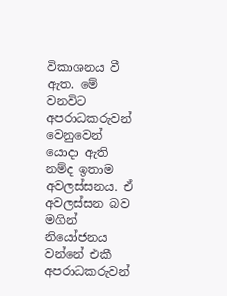විකාශනය වී ඇත. මේ වනවිට අපරාධකරුවන් වෙනුවෙන් යොදා ඇති නම්ද ඉතාම අවලස්සනය. ඒ අවලස්සන බව මගින් නියෝජනය වන්නේ එකී අපරාධකරුවන්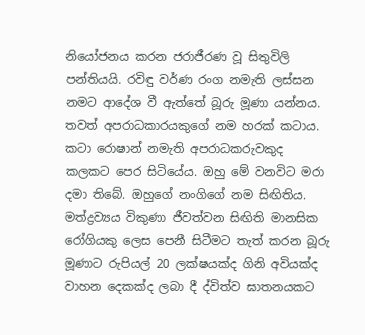නියෝජනය කරන ජරාජීරණ වූ සිතුවිලි පන්තියයි. රවිඳු වර්ණ රංග නමැති ලස්සන නමට ආදේශ වී ඇත්තේ බූරු මූණා යන්නය. තවත් අපරාධකාරයකුගේ නම හරක් කටාය. කටා රොෂාන් නමැති අපරාධකරුවකුද කලකට පෙර සිටියේය. ඔහු මේ වනවිට මරා දමා තිබේ. ඔහුගේ නංගිගේ නම සිඟිතිය. මත්ද්‍රව්‍යය විකුණා ජීවත්වන සිඟිති මානසික රෝගියකු ලෙස පෙනී සිටීමට තැත් කරන බූරු මූණාට රුපියල් 20 ලක්ෂයක්ද ගිනි අවියක්ද වාහන දෙකක්ද ලබා දී ද්විත්ව ඝාතනයකට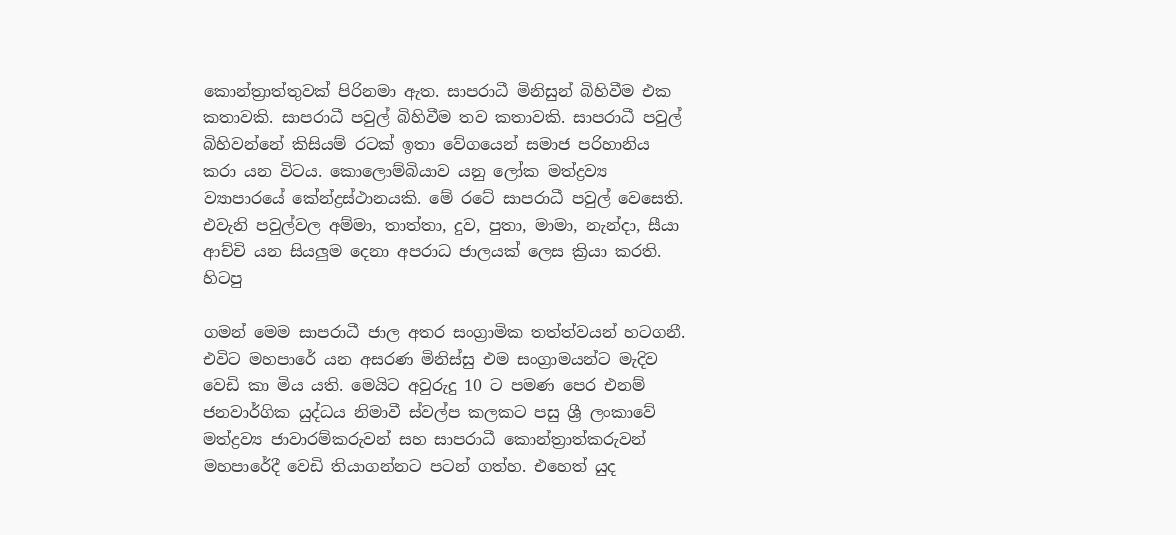කොන්ත්‍රාත්තුවක් පිරිනමා ඇත. සාපරාධී මිනිසුන් බිහිවීම එක කතාවකි. සාපරාධී පවුල් බිහිවීම තව කතාවකි. සාපරාධී පවුල් බිහිවන්නේ කිසියම් රටක් ඉතා වේගයෙන් සමාජ පරිහානිය කරා යන විටය. කොලොම්බියාව යනු ලෝක මත්ද්‍රව්‍ය ව්‍යාපාරයේ කේන්ද්‍රස්ථානයකි. මේ රටේ සාපරාධී පවුල් වෙසෙති. එවැනි පවුල්වල අම්මා, තාත්තා, දුව, පුතා, මාමා, නැන්දා, සීයා ආච්චි යන සියලුම දෙනා අපරාධ ජාලයක් ලෙස ක්‍රියා කරති. හිටපු

ගමන් මෙම සාපරාධී ජාල අතර සංග්‍රාමික තත්ත්වයන් හටගනී. එවිට මහපාරේ යන අසරණ මිනිස්සු එම සංග්‍රාමයන්ට මැදිව වෙඩි කා මිය යති. මෙයිට අවුරුදු 10 ට පමණ පෙර එනම් ජනවාර්ගික යුද්ධය නිමාවී ස්වල්ප කලකට පසු ශ්‍රී ලංකාවේ මත්ද්‍රව්‍ය ජාවාරම්කරුවන් සහ සාපරාධී කොන්ත්‍රාත්කරුවන් මහපාරේදී වෙඩි තියාගන්නට පටන් ගත්හ. එහෙත් යුද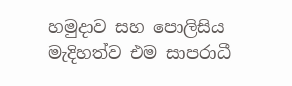හමුදාව සහ පොලිසිය මැදිහත්ව එම සාපරාධී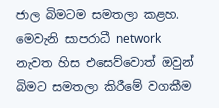ජාල බිමටම සමතලා කළහ. මෙවැනි සාපරාධී network නැවත හිස එසෙව්වොත් ඔවුන් බිමට සමතලා කිරීමේ වගකීම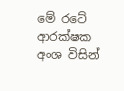මේ රටේ ආරක්ෂක අංශ විසින්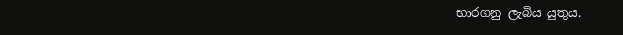භාරගනු ලැබිය යුතුය.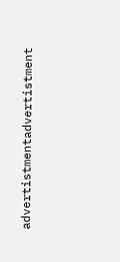advertistmentadvertistment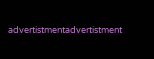advertistmentadvertistment